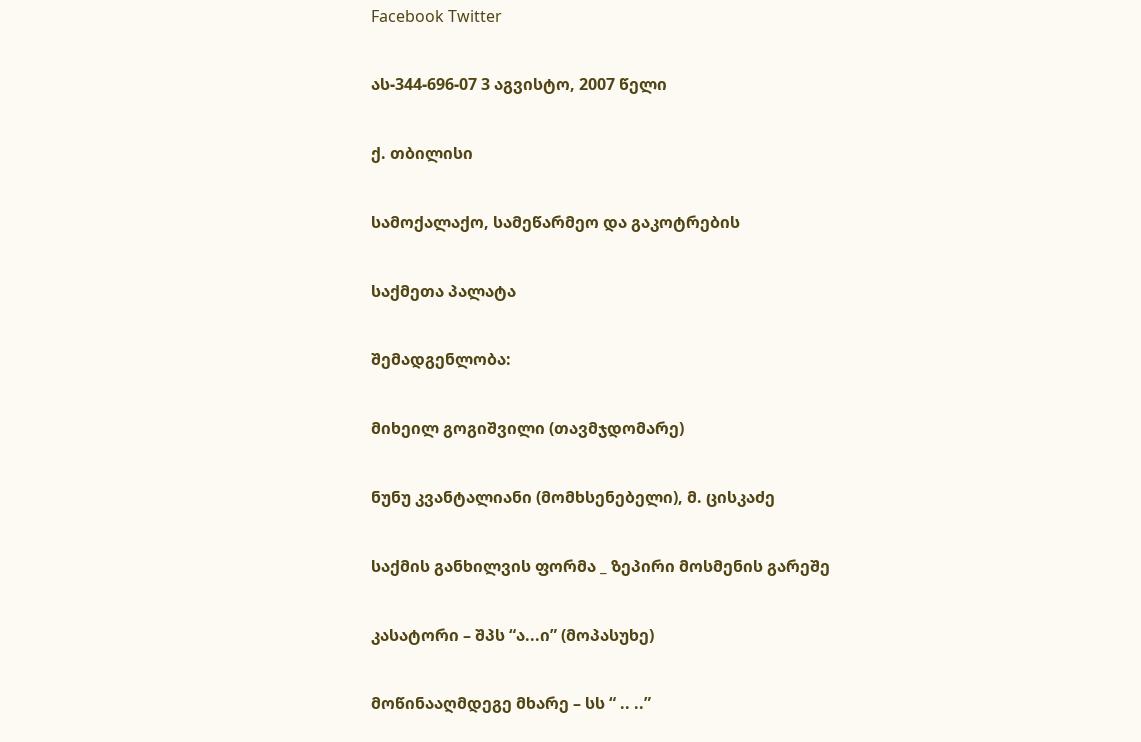Facebook Twitter

ას-344-696-07 3 აგვისტო, 2007 წელი

ქ. თბილისი

სამოქალაქო, სამეწარმეო და გაკოტრების

საქმეთა პალატა

შემადგენლობა:

მიხეილ გოგიშვილი (თავმჯდომარე)

ნუნუ კვანტალიანი (მომხსენებელი), მ. ცისკაძე

საქმის განხილვის ფორმა _ ზეპირი მოსმენის გარეშე

კასატორი – შპს “ა...ი” (მოპასუხე)

მოწინააღმდეგე მხარე – სს “ .. ..”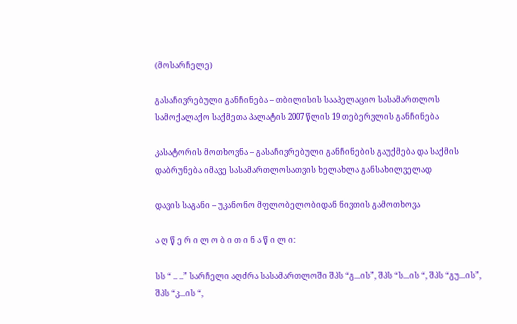(მოსარჩელე)

გასაჩივრებული განჩინება – თბილისის სააპელაციო სასამართლოს სამოქალაქო საქმეთა პალატის 2007 წლის 19 თებერვლის განჩინება

კასატორის მოთხოვნა – გასაჩივრებული განჩინების გაუქმება და საქმის დაბრუნება იმავე სასამართლოსათვის ხელახლა განსახილველად

დავის საგანი – უკანონო მფლობელობიდან ნივთის გამოთხოვა

ა ღ წ ე რ ი ლ ო ბ ი თ ი ნ ა წ ი ლ ი:

სს “ .. ..” სარჩელი აღძრა სასამართლოში შპს “გ...ის”, შპს “ს...ის “, შპს “გუ...ის”, შპს “კ...ის “,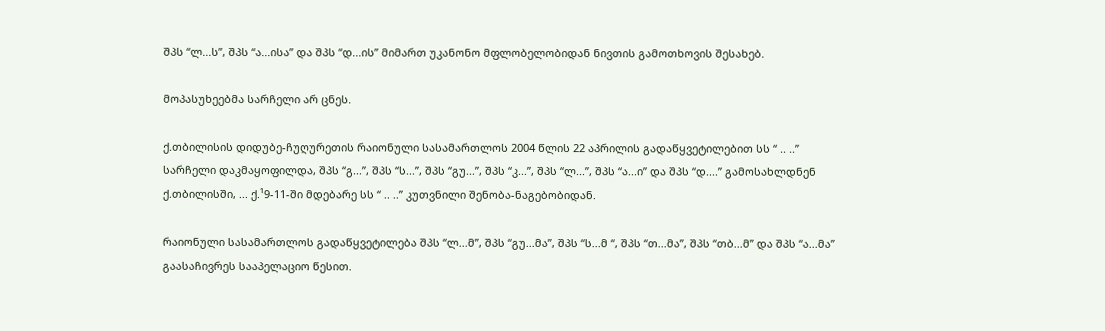შპს “ლ...ს”, შპს “ა...ისა” და შპს “დ...ის” მიმართ უკანონო მფლობელობიდან ნივთის გამოთხოვის შესახებ.

მოპასუხეებმა სარჩელი არ ცნეს.

ქ.თბილისის დიდუბე-ჩუღურეთის რაიონული სასამართლოს 2004 წლის 22 აპრილის გადაწყვეტილებით სს “ .. ..” სარჩელი დაკმაყოფილდა, შპს “გ...”, შპს “ს...”, შპს “გუ...”, შპს “კ...”, შპს “ლ...”, შპს “ა...ი” და შპს “დ....” გამოსახლდნენ ქ.თბილისში, ... ქ.¹9-11-ში მდებარე სს “ .. ..” კუთვნილი შენობა-ნაგებობიდან.

რაიონული სასამართლოს გადაწყვეტილება შპს “ლ...მ”, შპს “გუ...მა”, შპს “ს...მ “, შპს “თ...მა”, შპს “თბ...მ” და შპს “ა...მა” გაასაჩივრეს სააპელაციო წესით.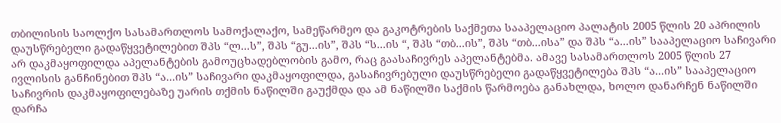თბილისის საოლქო სასამართლოს სამოქალაქო, სამეწარმეო და გაკოტრების საქმეთა სააპელაციო პალატის 2005 წლის 20 აპრილის დაუსწრებელი გადაწყვეტილებით შპს “ლ...ს”, შპს “გუ...ის”, შპს “ს...ის “, შპს “თბ...ის”, შპს “თბ...ისა” და შპს “ა...ის” სააპელაციო საჩივარი არ დაკმაყოფილდა აპელანტების გამოუცხადებლობის გამო, რაც გაასაჩივრეს აპელანტებმა. ამავე სასამართლოს 2005 წლის 27 ივლისის განჩინებით შპს “ა...ის” საჩივარი დაკმაყოფილდა, გასაჩივრებული დაუსწრებელი გადაწყვეტილება შპს “ა...ის” სააპელაციო საჩივრის დაკმაყოფილებაზე უარის თქმის ნაწილში გაუქმდა და ამ ნაწილში საქმის წარმოება განახლდა, ხოლო დანარჩენ ნაწილში დარჩა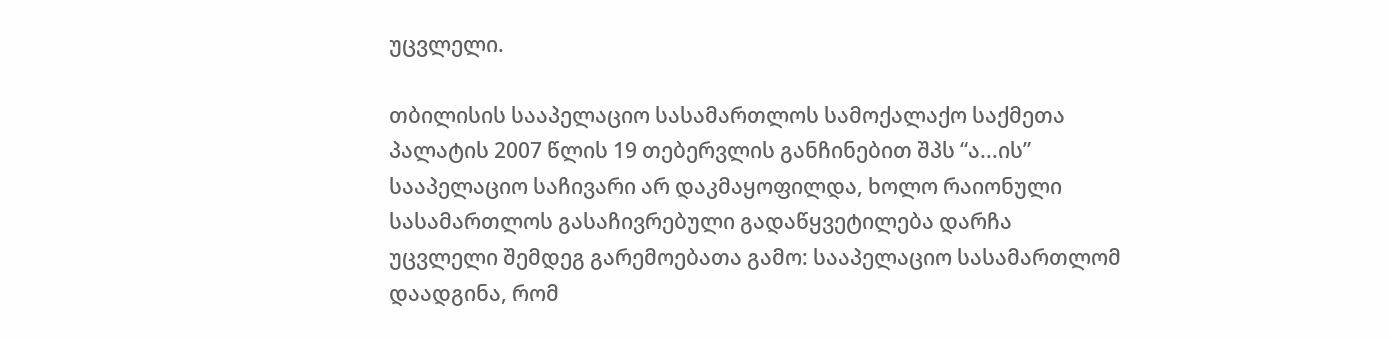უცვლელი.

თბილისის სააპელაციო სასამართლოს სამოქალაქო საქმეთა პალატის 2007 წლის 19 თებერვლის განჩინებით შპს “ა...ის” სააპელაციო საჩივარი არ დაკმაყოფილდა, ხოლო რაიონული სასამართლოს გასაჩივრებული გადაწყვეტილება დარჩა უცვლელი შემდეგ გარემოებათა გამო: სააპელაციო სასამართლომ დაადგინა, რომ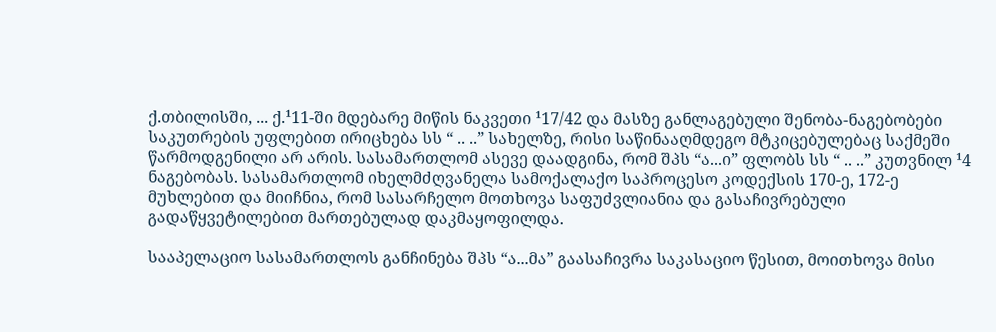ქ.თბილისში, ... ქ.¹11-ში მდებარე მიწის ნაკვეთი ¹17/42 და მასზე განლაგებული შენობა-ნაგებობები საკუთრების უფლებით ირიცხება სს “ .. ..” სახელზე, რისი საწინააღმდეგო მტკიცებულებაც საქმეში წარმოდგენილი არ არის. სასამართლომ ასევე დაადგინა, რომ შპს “ა...ი” ფლობს სს “ .. ..” კუთვნილ ¹4 ნაგებობას. სასამართლომ იხელმძღვანელა სამოქალაქო საპროცესო კოდექსის 170-ე, 172-ე მუხლებით და მიიჩნია, რომ სასარჩელო მოთხოვა საფუძვლიანია და გასაჩივრებული გადაწყვეტილებით მართებულად დაკმაყოფილდა.

სააპელაციო სასამართლოს განჩინება შპს “ა...მა” გაასაჩივრა საკასაციო წესით, მოითხოვა მისი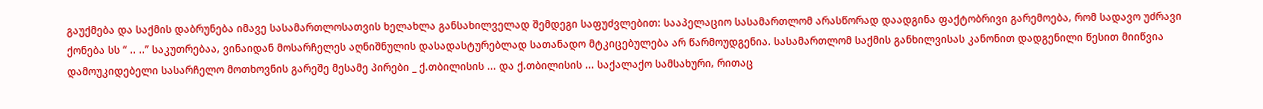გაუქმება და საქმის დაბრუნება იმავე სასამართლოსათვის ხელახლა განსახილველად შემდეგი საფუძვლებით: სააპელაციო სასამართლომ არასწორად დაადგინა ფაქტობრივი გარემოება, რომ სადავო უძრავი ქონება სს “ .. ..” საკუთრებაა, ვინაიდან მოსარჩელეს აღნიშნულის დასადასტურებლად სათანადო მტკიცებულება არ წარმოუდგენია. სასამართლომ საქმის განხილვისას კანონით დადგენილი წესით მიიწვია დამოუკიდებელი სასარჩელო მოთხოვნის გარეშე მესამე პირები _ ქ.თბილისის ... და ქ.თბილისის ... საქალაქო სამსახური, რითაც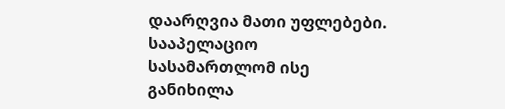დაარღვია მათი უფლებები. სააპელაციო სასამართლომ ისე განიხილა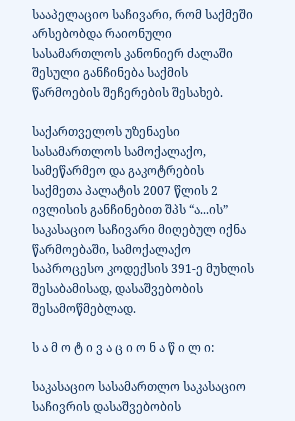სააპელაციო საჩივარი, რომ საქმეში არსებობდა რაიონული სასამართლოს კანონიერ ძალაში შესული განჩინება საქმის წარმოების შეჩერების შესახებ.

საქართველოს უზენაესი სასამართლოს სამოქალაქო, სამეწარმეო და გაკოტრების საქმეთა პალატის 2007 წლის 2 ივლისის განჩინებით შპს “ა...ის” საკასაციო საჩივარი მიღებულ იქნა წარმოებაში, სამოქალაქო საპროცესო კოდექსის 391-ე მუხლის შესაბამისად, დასაშვებობის შესამოწმებლად.

ს ა მ ო ტ ი ვ ა ც ი ო ნ ა წ ი ლ ი:

საკასაციო სასამართლო საკასაციო საჩივრის დასაშვებობის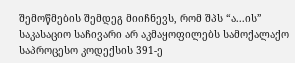შემოწმების შემდეგ მიიჩნევს, რომ შპს “ა...ის” საკასაციო საჩივარი არ აკმაყოფილებს სამოქალაქო საპროცესო კოდექსის 391-ე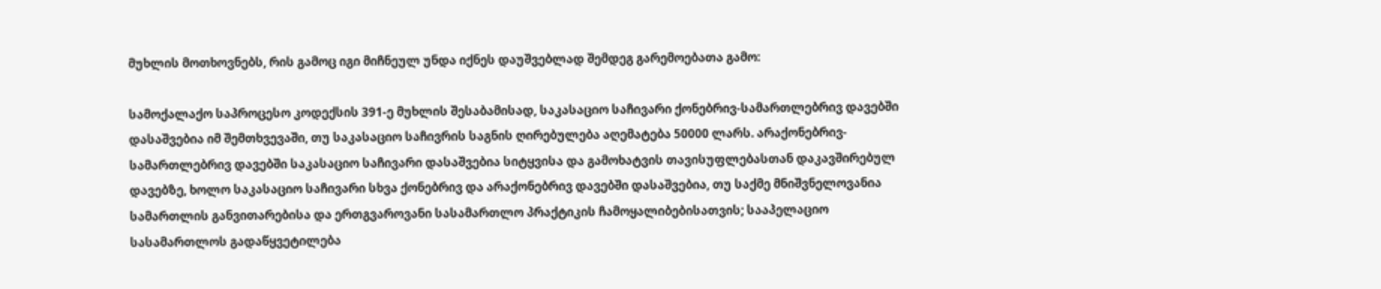მუხლის მოთხოვნებს, რის გამოც იგი მიჩნეულ უნდა იქნეს დაუშვებლად შემდეგ გარემოებათა გამო:

სამოქალაქო საპროცესო კოდექსის 391-ე მუხლის შესაბამისად, საკასაციო საჩივარი ქონებრივ-სამართლებრივ დავებში დასაშვებია იმ შემთხვევაში, თუ საკასაციო საჩივრის საგნის ღირებულება აღემატება 50000 ლარს. არაქონებრივ-სამართლებრივ დავებში საკასაციო საჩივარი დასაშვებია სიტყვისა და გამოხატვის თავისუფლებასთან დაკავშირებულ დავებზე, ხოლო საკასაციო საჩივარი სხვა ქონებრივ და არაქონებრივ დავებში დასაშვებია, თუ საქმე მნიშვნელოვანია სამართლის განვითარებისა და ერთგვაროვანი სასამართლო პრაქტიკის ჩამოყალიბებისათვის; სააპელაციო სასამართლოს გადაწყვეტილება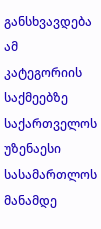განსხვავდება ამ კატეგორიის საქმეებზე საქართველოს უზენაესი სასამართლოს მანამდე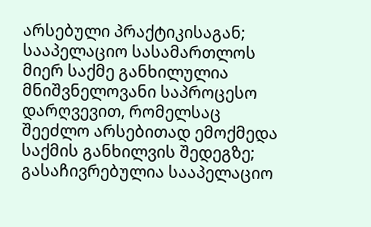არსებული პრაქტიკისაგან; სააპელაციო სასამართლოს მიერ საქმე განხილულია მნიშვნელოვანი საპროცესო დარღვევით, რომელსაც შეეძლო არსებითად ემოქმედა საქმის განხილვის შედეგზე; გასაჩივრებულია სააპელაციო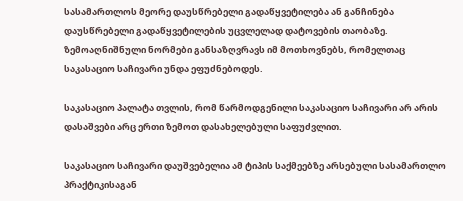სასამართლოს მეორე დაუსწრებელი გადაწყვეტილება ან განჩინება დაუსწრებელი გადაწყვეტილების უცვლელად დატოვების თაობაზე. ზემოაღნიშნული ნორმები განსაზღვრავს იმ მოთხოვნებს, რომელთაც საკასაციო საჩივარი უნდა ეფუძნებოდეს.

საკასაციო პალატა თვლის, რომ წარმოდგენილი საკასაციო საჩივარი არ არის დასაშვები არც ერთი ზემოთ დასახელებული საფუძვლით.

საკასაციო საჩივარი დაუშვებელია ამ ტიპის საქმეებზე არსებული სასამართლო პრაქტიკისაგან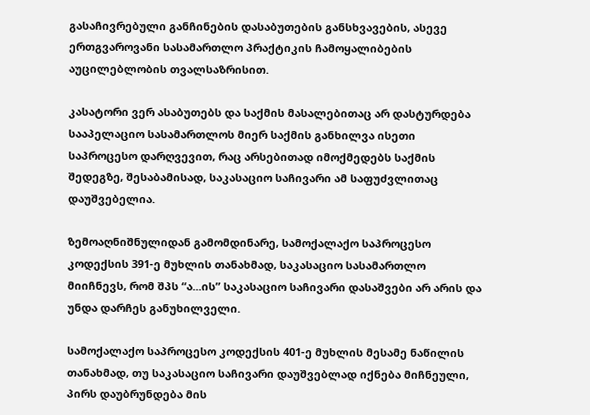გასაჩივრებული განჩინების დასაბუთების განსხვავების, ასევე ერთგვაროვანი სასამართლო პრაქტიკის ჩამოყალიბების აუცილებლობის თვალსაზრისით.

კასატორი ვერ ასაბუთებს და საქმის მასალებითაც არ დასტურდება სააპელაციო სასამართლოს მიერ საქმის განხილვა ისეთი საპროცესო დარღვევით, რაც არსებითად იმოქმედებს საქმის შედეგზე, შესაბამისად, საკასაციო საჩივარი ამ საფუძვლითაც დაუშვებელია.

ზემოაღნიშნულიდან გამომდინარე, სამოქალაქო საპროცესო კოდექსის 391-ე მუხლის თანახმად, საკასაციო სასამართლო მიიჩნევს, რომ შპს “ა...ის” საკასაციო საჩივარი დასაშვები არ არის და უნდა დარჩეს განუხილველი.

სამოქალაქო საპროცესო კოდექსის 401-ე მუხლის მესამე ნაწილის თანახმად, თუ საკასაციო საჩივარი დაუშვებლად იქნება მიჩნეული, პირს დაუბრუნდება მის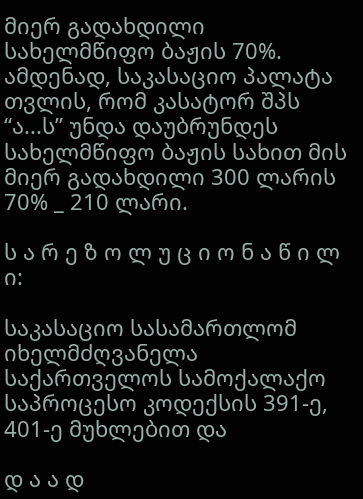მიერ გადახდილი სახელმწიფო ბაჟის 70%. ამდენად, საკასაციო პალატა თვლის, რომ კასატორ შპს “ა...ს” უნდა დაუბრუნდეს სახელმწიფო ბაჟის სახით მის მიერ გადახდილი 300 ლარის 70% _ 210 ლარი.

ს ა რ ე ზ ო ლ უ ც ი ო ნ ა წ ი ლ ი:

საკასაციო სასამართლომ იხელმძღვანელა საქართველოს სამოქალაქო საპროცესო კოდექსის 391-ე, 401-ე მუხლებით და

დ ა ა დ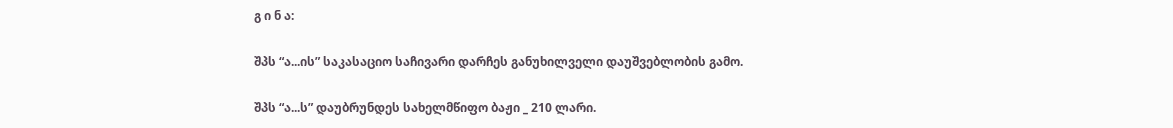გ ი ნ ა:

შპს “ა...ის” საკასაციო საჩივარი დარჩეს განუხილველი დაუშვებლობის გამო.

შპს “ა...ს” დაუბრუნდეს სახელმწიფო ბაჟი _ 210 ლარი.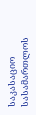საკასაციო სასამართლოს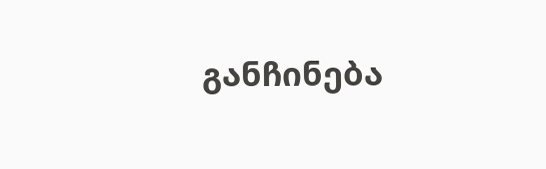განჩინება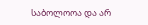საბოლოოა და არ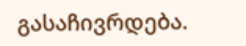გასაჩივრდება.